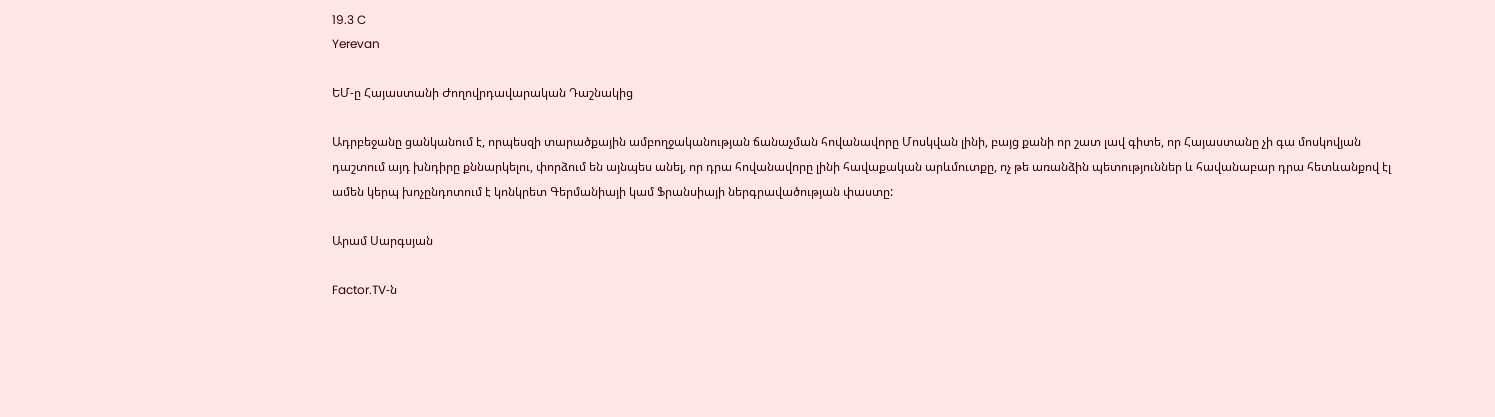19.3 C
Yerevan

ԵՄ‑ը Հայաստանի Ժողովրդավարական Դաշնակից

Ադրբեջանը ցանկանում է, որպեսզի տարածքային ամբողջականության ճանաչման հովանավորը Մոսկվան լինի, բայց քանի որ շատ լավ գիտե, որ Հայաստանը չի գա մոսկովյան դաշտում այդ խնդիրը քննարկելու, փորձում են այնպես անել, որ դրա հովանավորը լինի հավաքական արևմուտքը, ոչ թե առանձին պետություններ և հավանաբար դրա հետևանքով էլ ամեն կերպ խոչընդոտում է կոնկրետ Գերմանիայի կամ Ֆրանսիայի ներգրավածության փաստը:

Արամ Սարգսյան

Factor.TV‑ն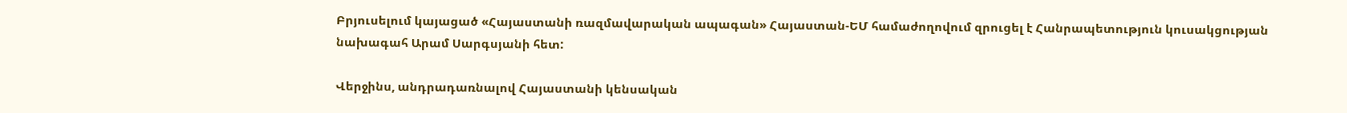Բրյուսելում կայացած «Հայաստանի ռազմավարական ապագան» Հայաստան-ԵՄ համաժողովում զրուցել է Հանրապետություն կուսակցության նախագահ Արամ Սարգսյանի հետ:

Վերջինս, անդրադառնալով Հայաստանի կենսական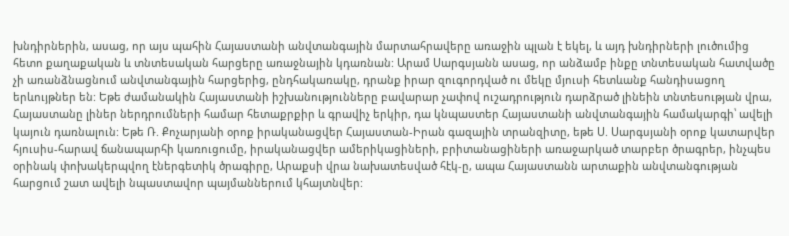խնդիրներին, ասաց, որ այս պահին Հայաստանի անվտանգային մարտահրավերը առաջին պլան է եկել, և այդ խնդիրների լուծումից հետո քաղաքական և տնտեսական հարցերը առաջնային կդառնան: Արամ Սարգսյանն ասաց, որ անձամբ ինքը տնտեսական հատվածը չի առանձնացնում անվտանգային հարցերից, ընդհակառակը, դրանք իրար զուգորդված ու մեկը մյուսի հետևանք հանդիսացող երևույթներ են: Եթե ժամանակին Հայաստանի իշխանությունները բավարար չափով ուշադրություն դարձրած լինեին տնտեսության վրա, Հայաստանը լիներ ներդրումների համար հետաքրքիր և գրավիչ երկիր, դա կնպաստեր Հայաստանի անվտանգային համակարգի՝ ավելի կայուն դառնալուն: Եթե Ռ. Քոչարյանի օրոք իրականացվեր Հայաստան-Իրան գազային տրանզիտը, եթե Ս. Սարգսյանի օրոք կատարվեր հյուսիս-հարավ ճանապարհի կառուցումը, իրականացվեր ամերիկացիների, բրիտանացիների առաջարկած տարբեր ծրագրեր, ինչպես օրինակ փոխակերպվող էներգետիկ ծրագիրը, Արաքսի վրա նախատեսված հէկ‑ը, ապա Հայաստանն արտաքին անվտանգության հարցում շատ ավելի նպաստավոր պայմաններում կհայտնվեր: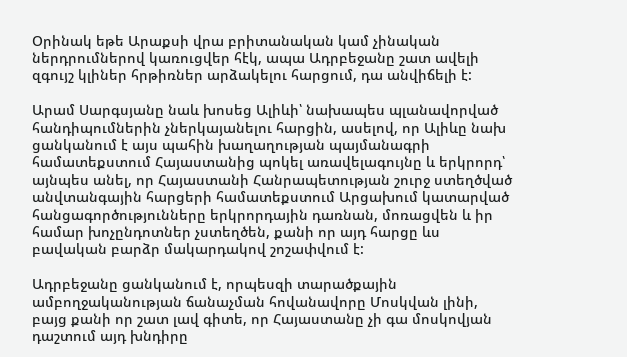Օրինակ եթե Արաքսի վրա բրիտանական կամ չինական ներդրումներով կառուցվեր հէկ, ապա Ադրբեջանը շատ ավելի զգույշ կլիներ հրթիռներ արձակելու հարցում, դա անվիճելի է:

Արամ Սարգսյանը նաև խոսեց Ալիևի՝ նախապես պլանավորված հանդիպումներին չներկայանելու հարցին, ասելով, որ Ալիևը նախ ցանկանում է այս պահին խաղաղության պայմանագրի համատեքստում Հայաստանից պոկել առավելագույնը և երկրորդ՝ այնպես անել, որ Հայաստանի Հանրապետության շուրջ ստեղծված անվտանգային հարցերի համատեքստում Արցախում կատարված հանցագործությունները երկրորդային դառնան, մոռացվեն և իր համար խոչընդոտներ չստեղծեն, քանի որ այդ հարցը ևս բավական բարձր մակարդակով շոշափվում է:

Ադրբեջանը ցանկանում է, որպեսզի տարածքային ամբողջականության ճանաչման հովանավորը Մոսկվան լինի, բայց քանի որ շատ լավ գիտե, որ Հայաստանը չի գա մոսկովյան դաշտում այդ խնդիրը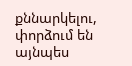քննարկելու, փորձում են այնպես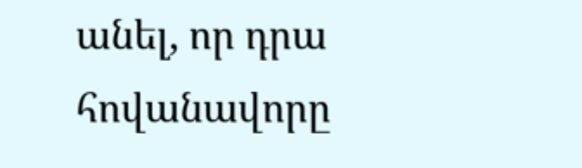անել, որ դրա հովանավորը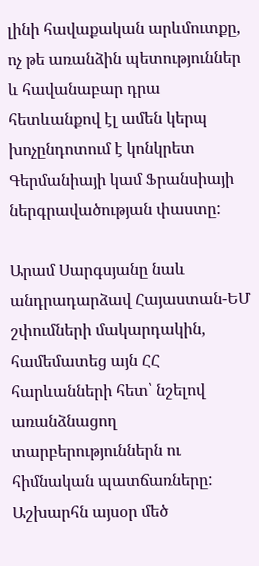լինի հավաքական արևմուտքը, ոչ թե առանձին պետություններ և հավանաբար դրա հետևանքով էլ ամեն կերպ խոչընդոտում է կոնկրետ Գերմանիայի կամ Ֆրանսիայի ներգրավածության փաստը:

Արամ Սարգսյանը նաև անդրադարձավ Հայաստան-ԵՄ շփումների մակարդակին, համեմատեց այն ՀՀ հարևանների հետ՝ նշելով առանձնացող տարբերություններն ու հիմնական պատճառները: Աշխարհն այսօր մեծ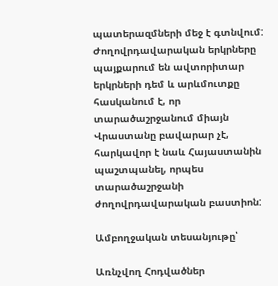պատերազմների մեջ է գտնվում: Ժողովրդավարական երկրները պայքարում են ավտորիտար երկրների դեմ և արևմուտքը հասկանում է, որ տարածաշրջանում միայն Վրաստանը բավարար չէ, հարկավոր է նաև Հայաստանին պաշտպանել, որպես տարածաշրջանի ժողովրդավարական բաստիոն:

Ամբողջական տեսանյութը՝

Առնչվող Հոդվածներ